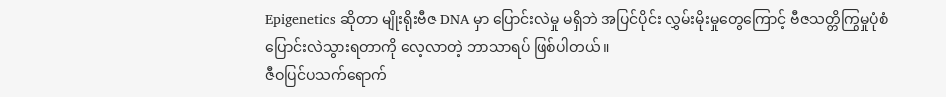Epigenetics ဆိုတာ မျိုးရိုးဗီဇ DNA မှာ ပြောင်းလဲမှု မရှိဘဲ အပြင်ပိုင်း လွှမ်းမိုးမှုတွေကြောင့် ဗီဇသတ္တိကြွမှုပုံစံ ပြောင်းလဲသွားရတာကို လေ့လာတဲ့ ဘာသာရပ် ဖြစ်ပါတယ်။
ဇီဝပြင်ပသက်ရောက်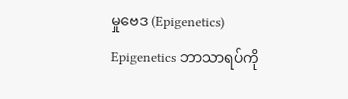မှုဗေဒ (Epigenetics)
Epigenetics ဘာသာရပ်ကို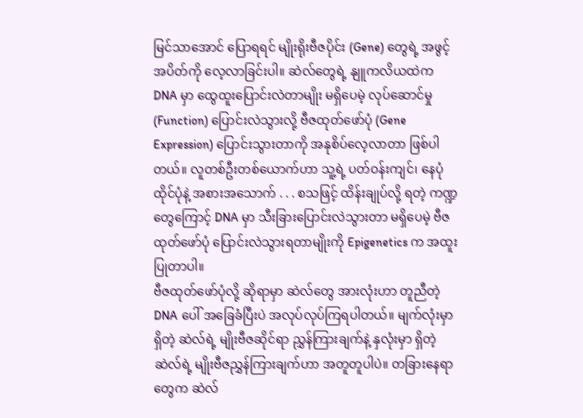မြင်သာအောင် ပြောရရင် မျိုးရိုးဗီဇပိုင်း (Gene) တွေရဲ့ အဖွင့်အပိတ်ကို လေ့လာခြင်းပါ။ ဆဲလ်တွေရဲ့ နျူကလိယထဲက DNA မှာ ထွေထူးပြောင်းလဲတာမျိုး မရှိပေမဲ့ လုပ်ဆောင်မှု (Function) ပြောင်းလဲသွားလို့ ဗီဇထုတ်ဖော်ပုံ (Gene Expression) ပြောင်းသွားတာကို အနုစိပ်လေ့လာတာ ဖြစ်ပါတယ်။ လူတစ်ဦးတစ်ယောက်ဟာ သူ့ရဲ့ ပတ်ဝန်းကျင်၊ နေပုံထိုင်ပုံနဲ့ အစားအသောက် . . . စသဖြင့် ထိန်းချုပ်လို့ ရတဲ့ ကဏ္ဍတွေကြောင့် DNA မှာ သီးခြားပြောင်းလဲသွားတာ မရှိပေမဲ့ ဗီဇထုတ်ဖော်ပုံ ပြောင်းလဲသွားရတာမျိုးကို Epigenetics က အထူးပြုတာပါ။
ဗီဇထုတ်ဖော်ပုံလို့ ဆိုရာမှာ ဆဲလ်တွေ အားလုံးဟာ တူညီတဲ့ DNA ပေါ် အခြေခံပြီးပဲ အလုပ်လုပ်ကြရပါတယ်။ မျက်လုံးမှာ ရှိတဲ့ ဆဲလ်ရဲ့ မျိုးဗီဇဆိုင်ရာ ညွှန်ကြားချက်နဲ့ နှလုံးမှာ ရှိတဲ့ ဆဲလ်ရဲ့ မျိုးဗီဇညွှန်ကြားချက်ဟာ အတူတူပါပဲ။ တခြားနေရာတွေက ဆဲလ်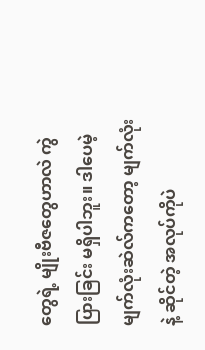တွေရဲ့ မျိုးဗီဇတွေဟာလဲ ကွဲပြားခြင်း မရှိပါဘူး။ ဒါပေမဲ့ မျက်လုံးဆဲလ်ကတော့ မျက်လုံးနဲ့ ဆိုင်တဲ့ အလုပ်ကိုပဲ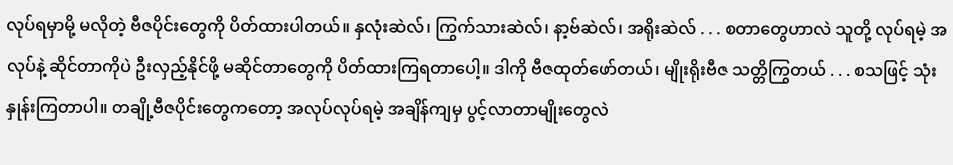လုပ်ရမှာမို့ မလိုတဲ့ ဗီဇပိုင်းတွေကို ပိတ်ထားပါတယ်။ နှလုံးဆဲလ်၊ ကြွက်သားဆဲလ်၊ နာ့ဗ်ဆဲလ်၊ အရိုးဆဲလ် . . . စတာတွေဟာလဲ သူတို့ လုပ်ရမဲ့ အလုပ်နဲ့ ဆိုင်တာကိုပဲ ဦးလှည့်နိုင်ဖို့ မဆိုင်တာတွေကို ပိတ်ထားကြရတာပေါ့။ ဒါကို ဗီဇထုတ်ဖော်တယ်၊ မျိုးရိုးဗီဇ သတ္တိကြွတယ် . . . စသဖြင့် သုံးနှုန်းကြတာပါ။ တချို့ဗီဇပိုင်းတွေကတော့ အလုပ်လုပ်ရမဲ့ အချိန်ကျမှ ပွင့်လာတာမျိုးတွေလဲ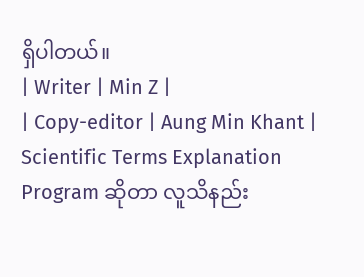ရှိပါတယ်။
| Writer | Min Z |
| Copy-editor | Aung Min Khant |
Scientific Terms Explanation Program ဆိုတာ လူသိနည်း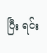ပြီး ရင်း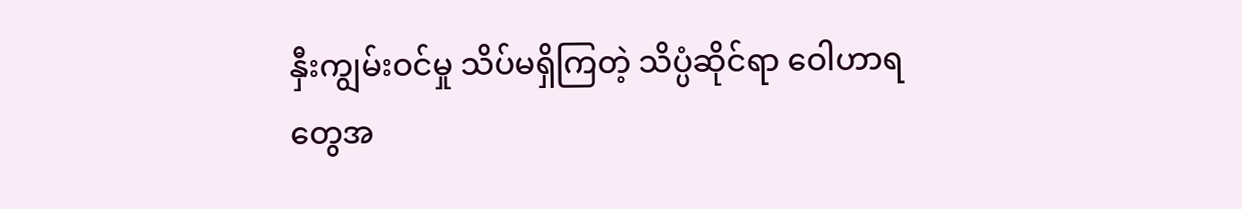နှီးကျွမ်းဝင်မှု သိပ်မရှိကြတဲ့ သိပ္ပံဆိုင်ရာ ဝေါဟာရတွေအ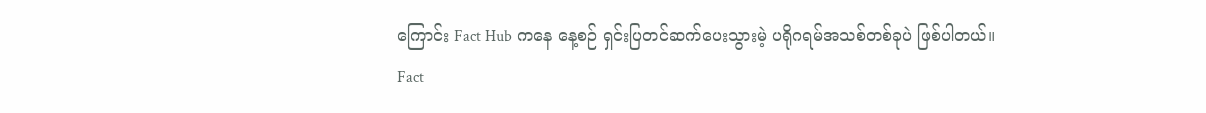ကြောင်း Fact Hub ကနေ နေ့စဉ် ရှင်းပြတင်ဆက်ပေးသွားမဲ့ ပရိုဂရမ်အသစ်တစ်ခုပဲ ဖြစ်ပါတယ်။
Fact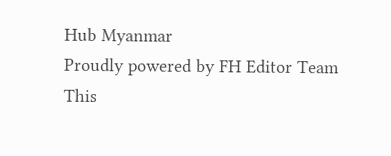Hub Myanmar
Proudly powered by FH Editor Team
This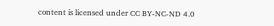content is licensed under CC BY-NC-ND 4.0